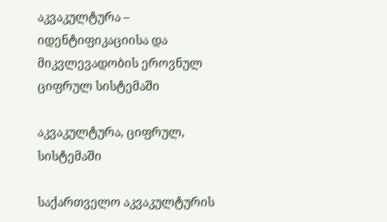აკვაკულტურა – იდენტიფიკაციისა და მიკვლევადობის ეროვნულ ციფრულ სისტემაში

აკვაკულტურა, ციფრულ, სისტემაში

საქართველო აკვაკულტურის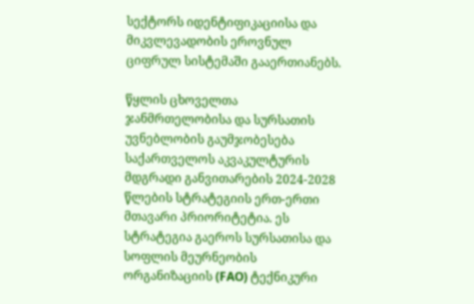სექტორს იდენტიფიკაციისა და მიკვლევადობის ეროვნულ ციფრულ სისტემაში გააერთიანებს.

წყლის ცხოველთა ჯანმრთელობისა და სურსათის უვნებლობის გაუმჯობესება საქართველოს აკვაკულტურის მდგრადი განვითარების 2024-2028 წლების სტრატეგიის ერთ-ერთი მთავარი პრიორიტეტია. ეს სტრატეგია გაეროს სურსათისა და სოფლის მეურნეობის ორგანიზაციის (FAO) ტექნიკური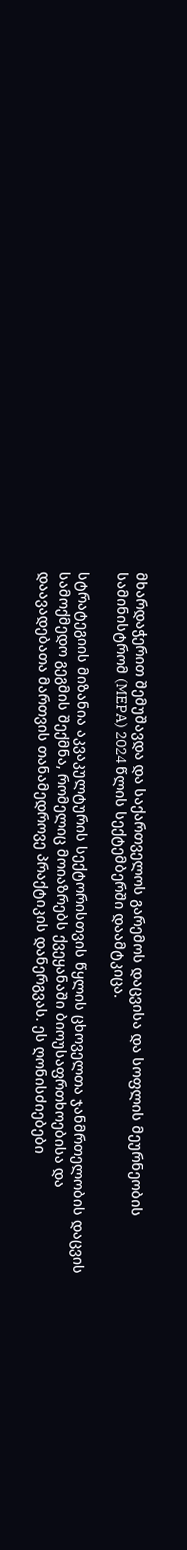მხარდაჭერით შემუშავდა და საქართველოს გარემოს დაცვისა და სოფლის მეურნეობის სამინისტრომ (MEPA) 2024 წლის სექტემბერში დაამტკიცა.

სტრატეგიის მიზანია აკვაკულტურის სექტორისთვის წყლის ცხოველთა ჯანმრთელობის დაცვის სამოქმედო გეგმის შექმნა, რომელიც მოიაზრებს ქვეყანაში ბიოუსაფრთხოებისა და დაავადებათა მართვის თანამედროვე პრაქტიკის დანერგვას. ეს ღონისძიებები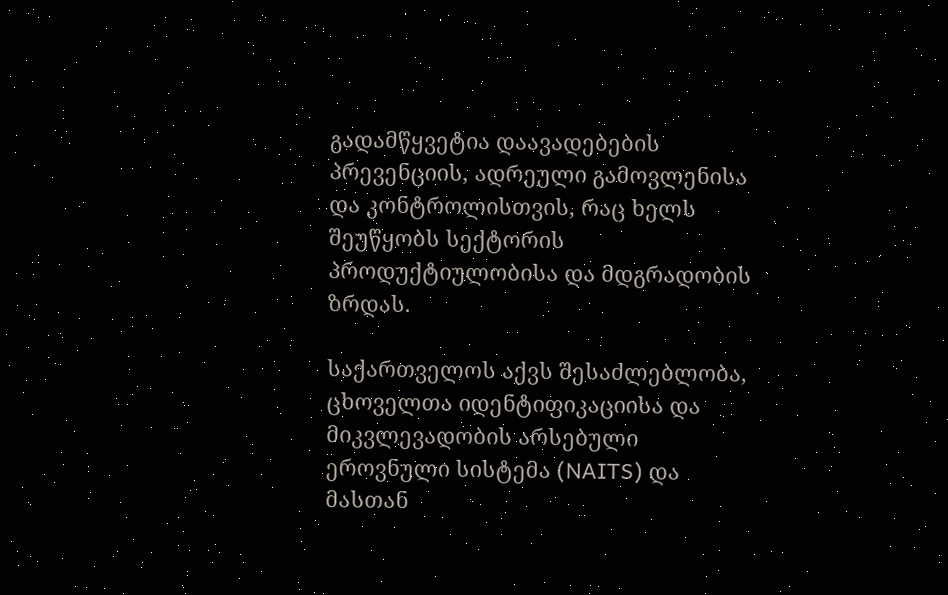გადამწყვეტია დაავადებების პრევენციის, ადრეული გამოვლენისა და კონტროლისთვის, რაც ხელს შეუწყობს სექტორის პროდუქტიულობისა და მდგრადობის ზრდას.

საქართველოს აქვს შესაძლებლობა, ცხოველთა იდენტიფიკაციისა და მიკვლევადობის არსებული ეროვნული სისტემა (NAITS) და მასთან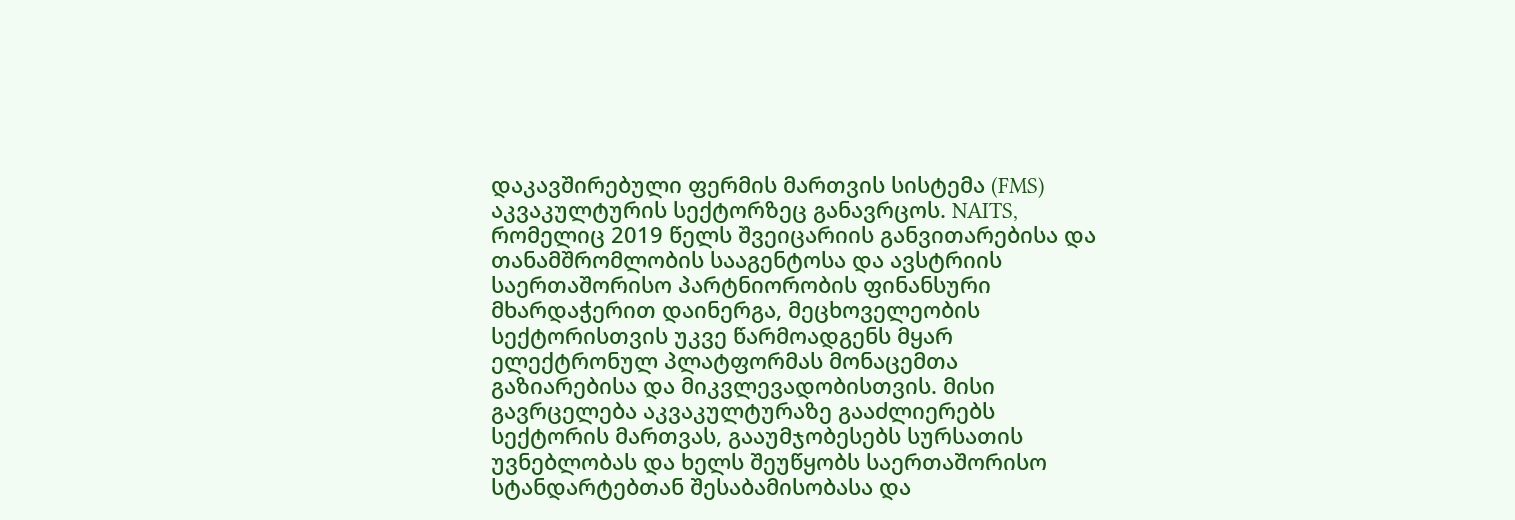დაკავშირებული ფერმის მართვის სისტემა (FMS) აკვაკულტურის სექტორზეც განავრცოს. NAITS, რომელიც 2019 წელს შვეიცარიის განვითარებისა და თანამშრომლობის სააგენტოსა და ავსტრიის საერთაშორისო პარტნიორობის ფინანსური მხარდაჭერით დაინერგა, მეცხოველეობის სექტორისთვის უკვე წარმოადგენს მყარ ელექტრონულ პლატფორმას მონაცემთა გაზიარებისა და მიკვლევადობისთვის. მისი გავრცელება აკვაკულტურაზე გააძლიერებს სექტორის მართვას, გააუმჯობესებს სურსათის უვნებლობას და ხელს შეუწყობს საერთაშორისო სტანდარტებთან შესაბამისობასა და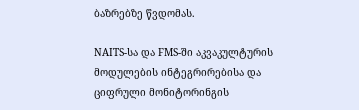ბაზრებზე წვდომას.

NAITS-სა და FMS-ში აკვაკულტურის მოდულების ინტეგრირებისა და ციფრული მონიტორინგის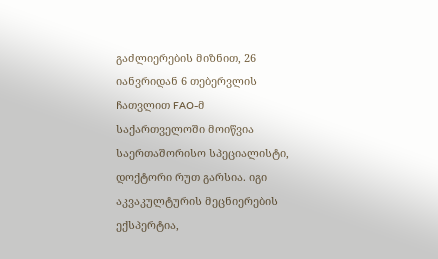გაძლიერების მიზნით, 26 იანვრიდან 6 თებერვლის ჩათვლით FAO-მ საქართველოში მოიწვია საერთაშორისო სპეციალისტი, დოქტორი რუთ გარსია. იგი აკვაკულტურის მეცნიერების ექსპერტია,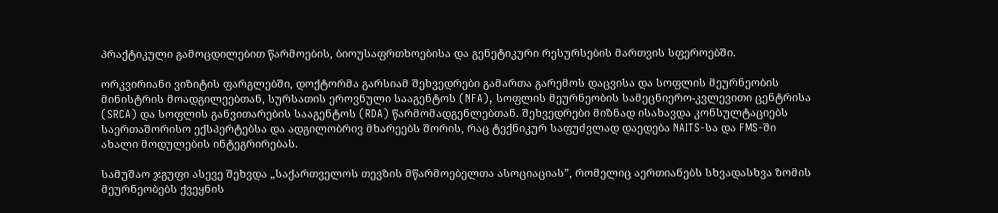პრაქტიკული გამოცდილებით წარმოების, ბიოუსაფრთხოებისა და გენეტიკური რესურსების მართვის სფეროებში.

ორკვირიანი ვიზიტის ფარგლებში, დოქტორმა გარსიამ შეხვედრები გამართა გარემოს დაცვისა და სოფლის მეურნეობის მინისტრის მოადგილეებთან, სურსათის ეროვნული სააგენტოს (NFA), სოფლის მეურნეობის სამეცნიერო-კვლევითი ცენტრისა (SRCA) და სოფლის განვითარების სააგენტოს (RDA) წარმომადგენლებთან. შეხვედრები მიზნად ისახავდა კონსულტაციებს საერთაშორისო ექსპერტებსა და ადგილობრივ მხარეებს შორის, რაც ტექნიკურ საფუძვლად დაედება NAITS-სა და FMS-ში ახალი მოდულების ინტეგრირებას.

სამუშაო ჯგუფი ასევე შეხვდა „საქართველოს თევზის მწარმოებელთა ასოციაციას”, რომელიც აერთიანებს სხვადასხვა ზომის მეურნეობებს ქვეყნის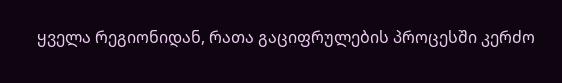ყველა რეგიონიდან, რათა გაციფრულების პროცესში კერძო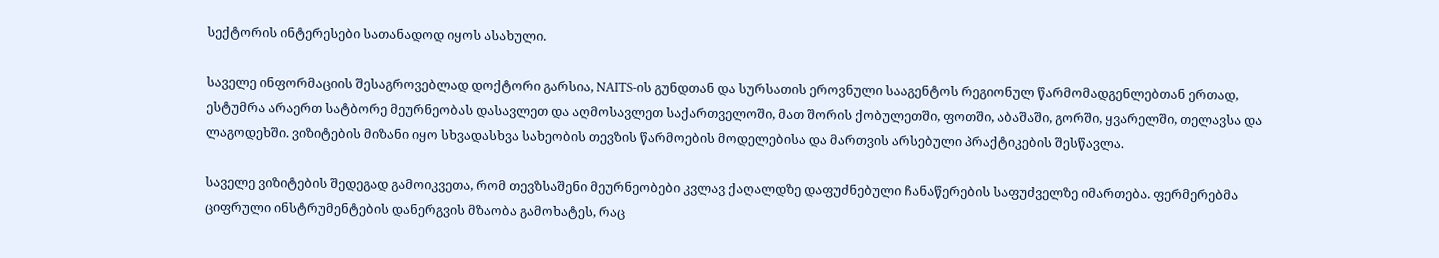სექტორის ინტერესები სათანადოდ იყოს ასახული.

საველე ინფორმაციის შესაგროვებლად დოქტორი გარსია, NAITS-ის გუნდთან და სურსათის ეროვნული სააგენტოს რეგიონულ წარმომადგენლებთან ერთად, ესტუმრა არაერთ სატბორე მეურნეობას დასავლეთ და აღმოსავლეთ საქართველოში, მათ შორის ქობულეთში, ფოთში, აბაშაში, გორში, ყვარელში, თელავსა და ლაგოდეხში. ვიზიტების მიზანი იყო სხვადასხვა სახეობის თევზის წარმოების მოდელებისა და მართვის არსებული პრაქტიკების შესწავლა.

საველე ვიზიტების შედეგად გამოიკვეთა, რომ თევზსაშენი მეურნეობები კვლავ ქაღალდზე დაფუძნებული ჩანაწერების საფუძველზე იმართება. ფერმერებმა ციფრული ინსტრუმენტების დანერგვის მზაობა გამოხატეს, რაც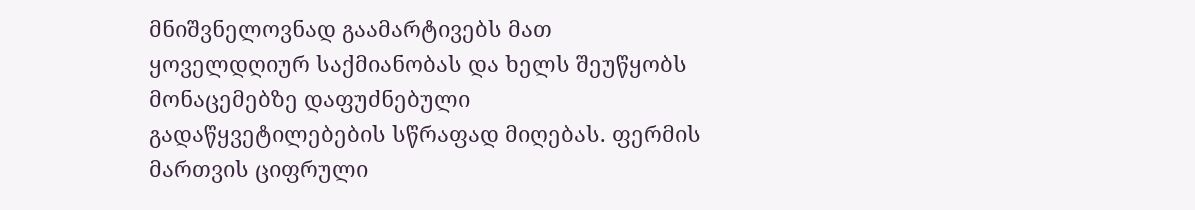მნიშვნელოვნად გაამარტივებს მათ ყოველდღიურ საქმიანობას და ხელს შეუწყობს მონაცემებზე დაფუძნებული გადაწყვეტილებების სწრაფად მიღებას. ფერმის მართვის ციფრული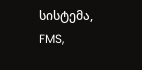სისტემა, FMS,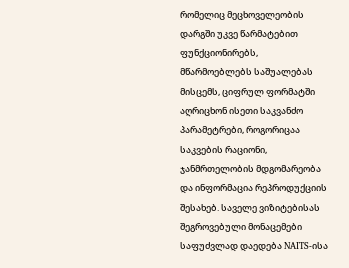რომელიც მეცხოველეობის დარგში უკვე წარმატებით ფუნქციონირებს, მწარმოებლებს საშუალებას მისცემს, ციფრულ ფორმატში აღრიცხონ ისეთი საკვანძო პარამეტრები, როგორიცაა საკვების რაციონი, ჯანმრთელობის მდგომარეობა და ინფორმაცია რეპროდუქციის შესახებ. საველე ვიზიტებისას შეგროვებული მონაცემები საფუძვლად დაედება NAITS-ისა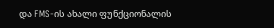და FMS-ის ახალი ფუნქციონალის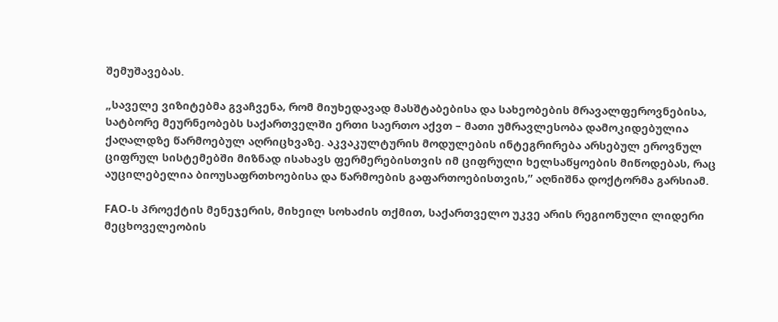შემუშავებას.

„საველე ვიზიტებმა გვაჩვენა, რომ მიუხედავად მასშტაბებისა და სახეობების მრავალფეროვნებისა, სატბორე მეურნეობებს საქართველში ერთი საერთო აქვთ – მათი უმრავლესობა დამოკიდებულია ქაღალდზე წარმოებულ აღრიცხვაზე. აკვაკულტურის მოდულების ინტეგრირება არსებულ ეროვნულ ციფრულ სისტემებში მიზნად ისახავს ფერმერებისთვის იმ ციფრული ხელსაწყოების მიწოდებას, რაც აუცილებელია ბიოუსაფრთხოებისა და წარმოების გაფართოებისთვის,” აღნიშნა დოქტორმა გარსიამ.

FAO-ს პროექტის მენეჯერის, მიხეილ სოხაძის თქმით, საქართველო უკვე არის რეგიონული ლიდერი მეცხოველეობის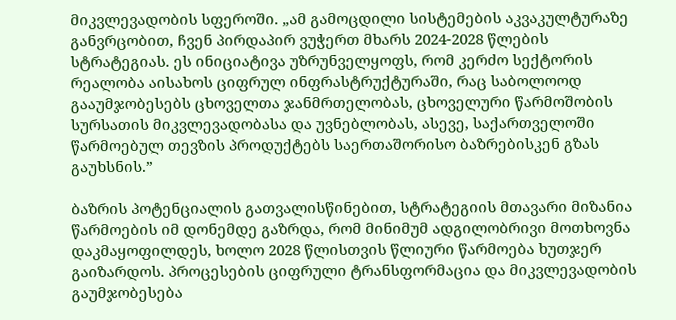მიკვლევადობის სფეროში. „ამ გამოცდილი სისტემების აკვაკულტურაზე განვრცობით, ჩვენ პირდაპირ ვუჭერთ მხარს 2024-2028 წლების სტრატეგიას. ეს ინიციატივა უზრუნველყოფს, რომ კერძო სექტორის რეალობა აისახოს ციფრულ ინფრასტრუქტურაში, რაც საბოლოოდ გააუმჯობესებს ცხოველთა ჯანმრთელობას, ცხოველური წარმოშობის სურსათის მიკვლევადობასა და უვნებლობას, ასევე, საქართველოში წარმოებულ თევზის პროდუქტებს საერთაშორისო ბაზრებისკენ გზას გაუხსნის.”

ბაზრის პოტენციალის გათვალისწინებით, სტრატეგიის მთავარი მიზანია წარმოების იმ დონემდე გაზრდა, რომ მინიმუმ ადგილობრივი მოთხოვნა დაკმაყოფილდეს, ხოლო 2028 წლისთვის წლიური წარმოება ხუთჯერ გაიზარდოს. პროცესების ციფრული ტრანსფორმაცია და მიკვლევადობის გაუმჯობესება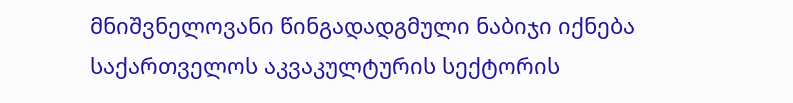მნიშვნელოვანი წინგადადგმული ნაბიჯი იქნება საქართველოს აკვაკულტურის სექტორის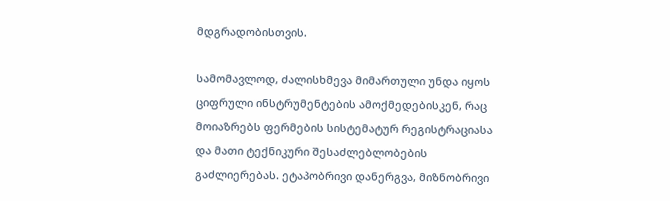მდგრადობისთვის.

სამომავლოდ, ძალისხმევა მიმართული უნდა იყოს ციფრული ინსტრუმენტების ამოქმედებისკენ, რაც მოიაზრებს ფერმების სისტემატურ რეგისტრაციასა და მათი ტექნიკური შესაძლებლობების გაძლიერებას. ეტაპობრივი დანერგვა, მიზნობრივი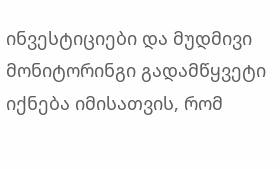ინვესტიციები და მუდმივი მონიტორინგი გადამწყვეტი იქნება იმისათვის, რომ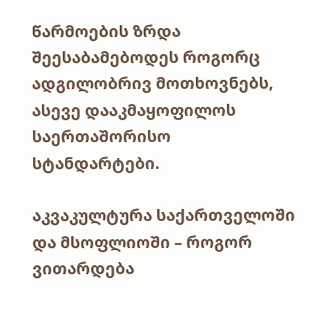წარმოების ზრდა შეესაბამებოდეს როგორც ადგილობრივ მოთხოვნებს, ასევე დააკმაყოფილოს საერთაშორისო სტანდარტები.

აკვაკულტურა საქართველოში და მსოფლიოში – როგორ ვითარდება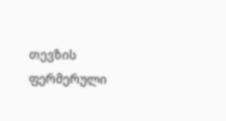თევზის ფერმერული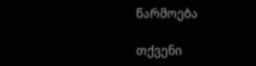წარმოება

თქვენი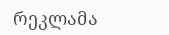რეკლამა